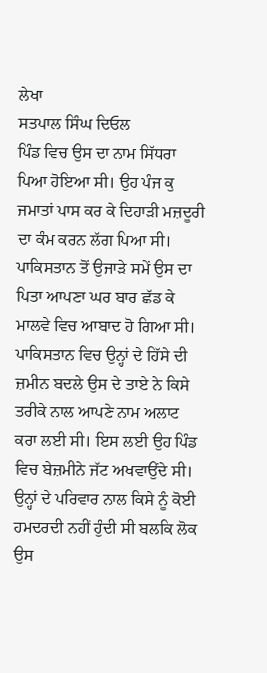ਲੇਖਾ
ਸਤਪਾਲ ਸਿੰਘ ਦਿਓਲ
ਪਿੰਡ ਵਿਚ ਉਸ ਦਾ ਨਾਮ ਸਿੱਧਰਾ ਪਿਆ ਹੋਇਆ ਸੀ। ਉਹ ਪੰਜ ਕੁ ਜਮਾਤਾਂ ਪਾਸ ਕਰ ਕੇ ਦਿਹਾੜੀ ਮਜ਼ਦੂਰੀ ਦਾ ਕੰਮ ਕਰਨ ਲੱਗ ਪਿਆ ਸੀ। ਪਾਕਿਸਤਾਨ ਤੋਂ ਉਜਾੜੇ ਸਮੇਂ ਉਸ ਦਾ ਪਿਤਾ ਆਪਣਾ ਘਰ ਬਾਰ ਛੱਡ ਕੇ ਮਾਲਵੇ ਵਿਚ ਆਬਾਦ ਹੋ ਗਿਆ ਸੀ। ਪਾਕਿਸਤਾਨ ਵਿਚ ਉਨ੍ਹਾਂ ਦੇ ਹਿੱਸੇ ਦੀ ਜ਼ਮੀਨ ਬਦਲੇ ਉਸ ਦੇ ਤਾਏ ਨੇ ਕਿਸੇ ਤਰੀਕੇ ਨਾਲ ਆਪਣੇ ਨਾਮ ਅਲਾਟ ਕਰਾ ਲਈ ਸੀ। ਇਸ ਲਈ ਉਹ ਪਿੰਡ ਵਿਚ ਬੇਜ਼ਮੀਨੇ ਜੱਟ ਅਖਵਾਉਂਦੇ ਸੀ। ਉਨ੍ਹਾਂ ਦੇ ਪਰਿਵਾਰ ਨਾਲ ਕਿਸੇ ਨੂੰ ਕੋਈ ਹਮਦਰਦੀ ਨਹੀਂ ਹੁੰਦੀ ਸੀ ਬਲਕਿ ਲੋਕ ਉਸ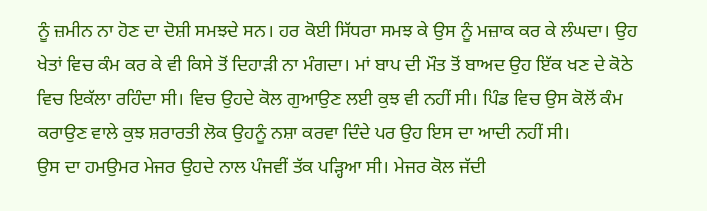ਨੂੰ ਜ਼ਮੀਨ ਨਾ ਹੋਣ ਦਾ ਦੋਸ਼ੀ ਸਮਝਦੇ ਸਨ। ਹਰ ਕੋਈ ਸਿੱਧਰਾ ਸਮਝ ਕੇ ਉਸ ਨੂੰ ਮਜ਼ਾਕ ਕਰ ਕੇ ਲੰਘਦਾ। ਉਹ ਖੇਤਾਂ ਵਿਚ ਕੰਮ ਕਰ ਕੇ ਵੀ ਕਿਸੇ ਤੋਂ ਦਿਹਾੜੀ ਨਾ ਮੰਗਦਾ। ਮਾਂ ਬਾਪ ਦੀ ਮੌਤ ਤੋਂ ਬਾਅਦ ਉਹ ਇੱਕ ਖਣ ਦੇ ਕੋਠੇ ਵਿਚ ਇਕੱਲਾ ਰਹਿੰਦਾ ਸੀ। ਵਿਚ ਉਹਦੇ ਕੋਲ ਗੁਆਉਣ ਲਈ ਕੁਝ ਵੀ ਨਹੀਂ ਸੀ। ਪਿੰਡ ਵਿਚ ਉਸ ਕੋਲੋਂ ਕੰਮ ਕਰਾਉਣ ਵਾਲੇ ਕੁਝ ਸ਼ਰਾਰਤੀ ਲੋਕ ਉਹਨੂੰ ਨਸ਼ਾ ਕਰਵਾ ਦਿੰਦੇ ਪਰ ਉਹ ਇਸ ਦਾ ਆਦੀ ਨਹੀਂ ਸੀ।
ਉਸ ਦਾ ਹਮਉਮਰ ਮੇਜਰ ਉਹਦੇ ਨਾਲ ਪੰਜਵੀਂ ਤੱਕ ਪੜ੍ਹਿਆ ਸੀ। ਮੇਜਰ ਕੋਲ ਜੱਦੀ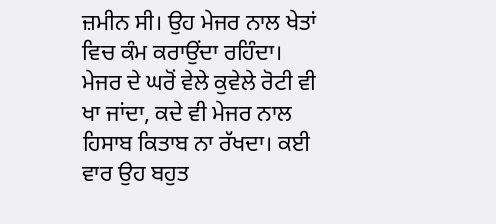ਜ਼ਮੀਨ ਸੀ। ਉਹ ਮੇਜਰ ਨਾਲ ਖੇਤਾਂ ਵਿਚ ਕੰਮ ਕਰਾਉਂਦਾ ਰਹਿੰਦਾ। ਮੇਜਰ ਦੇ ਘਰੋਂ ਵੇਲੇ ਕੁਵੇਲੇ ਰੋਟੀ ਵੀ ਖਾ ਜਾਂਦਾ, ਕਦੇ ਵੀ ਮੇਜਰ ਨਾਲ ਹਿਸਾਬ ਕਿਤਾਬ ਨਾ ਰੱਖਦਾ। ਕਈ ਵਾਰ ਉਹ ਬਹੁਤ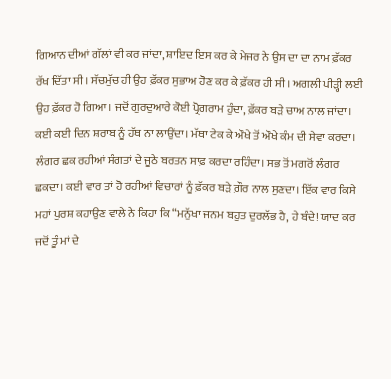ਗਿਆਨ ਦੀਆਂ ਗੱਲਾਂ ਵੀ ਕਰ ਜਾਂਦਾ, ਸ਼ਾਇਦ ਇਸ ਕਰ ਕੇ ਮੇਜਰ ਨੇ ਉਸ ਦਾ ਦਾ ਨਾਮ ਫ਼ੱਕਰ ਰੱਖ ਦਿੱਤਾ ਸੀ। ਸੱਚਮੁੱਚ ਹੀ ਉਹ ਫ਼ੱਕਰ ਸੁਭਾਅ ਹੋਣ ਕਰ ਕੇ ਫ਼ੱਕਰ ਹੀ ਸੀ। ਅਗਲੀ ਪੀੜ੍ਹੀ ਲਈ ਉਹ ਫ਼ੱਕਰ ਹੋ ਗਿਆ। ਜਦੋਂ ਗੁਰਦੁਆਰੇ ਕੋਈ ਪ੍ਰੋਗਰਾਮ ਹੁੰਦਾ, ਫ਼ੱਕਰ ਬੜੇ ਚਾਅ ਨਾਲ ਜਾਂਦਾ। ਕਈ ਕਈ ਦਿਨ ਸ਼ਰਾਬ ਨੂੰ ਹੱਥ ਨਾ ਲਾਉਂਦਾ। ਮੱਥਾ ਟੇਕ ਕੇ ਔਖੇ ਤੋਂ ਔਖੇ ਕੰਮ ਦੀ ਸੇਵਾ ਕਰਦਾ। ਲੰਗਰ ਛਕ ਰਹੀਆਂ ਸੰਗਤਾਂ ਦੇ ਜੂਠੇ ਬਰਤਨ ਸਾਫ਼ ਕਰਦਾ ਰਹਿੰਦਾ। ਸਭ ਤੋਂ ਮਗਰੋਂ ਲੰਗਰ ਛਕਦਾ। ਕਈ ਵਾਰ ਤਾਂ ਹੋ ਰਹੀਆਂ ਵਿਚਾਰਾਂ ਨੂੰ ਫ਼ੱਕਰ ਬੜੇ ਗ਼ੌਰ ਨਾਲ ਸੁਣਦਾ। ਇੱਕ ਵਾਰ ਕਿਸੇ ਮਹਾਂ ਪੁਰਸ਼ ਕਹਾਉਣ ਵਾਲੇ ਨੇ ਕਿਹਾ ਕਿ “ਮਨੁੱਖਾ ਜਨਮ ਬਹੁਤ ਦੁਰਲੱਭ ਹੈ, ਹੇ ਬੰਦੇ! ਯਾਦ ਕਰ ਜਦੋਂ ਤੂੰ ਮਾਂ ਦੇ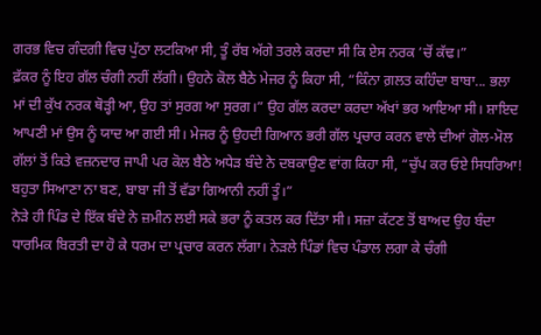ਗਰਭ ਵਿਚ ਗੰਦਗੀ ਵਿਚ ਪੁੱਠਾ ਲਟਕਿਆ ਸੀ, ਤੂੰ ਰੱਬ ਅੱਗੇ ਤਰਲੇ ਕਰਦਾ ਸੀ ਕਿ ਏਸ ਨਰਕ ’ਚੋਂ ਕੱਢ।”
ਫ਼ੱਕਰ ਨੂੰ ਇਹ ਗੱਲ ਚੰਗੀ ਨਹੀਂ ਲੱਗੀ। ਉਹਨੇ ਕੋਲ ਬੈਠੇ ਮੇਜਰ ਨੂੰ ਕਿਹਾ ਸੀ, “ਕਿੰਨਾ ਗ਼ਲਤ ਕਹਿੰਦਾ ਬਾਬਾ... ਭਲਾ ਮਾਂ ਦੀ ਕੁੱਖ ਨਰਕ ਥੋੜ੍ਹੀ ਆ, ਉਹ ਤਾਂ ਸੁਰਗ ਆ ਸੁਰਗ।” ਉਹ ਗੱਲ ਕਰਦਾ ਕਰਦਾ ਅੱਖਾਂ ਭਰ ਆਇਆ ਸੀ। ਸ਼ਾਇਦ ਆਪਣੀ ਮਾਂ ਉਸ ਨੂੰ ਯਾਦ ਆ ਗਈ ਸੀ। ਮੇਜਰ ਨੂੰ ਉਹਦੀ ਗਿਆਨ ਭਰੀ ਗੱਲ ਪ੍ਰਚਾਰ ਕਰਨ ਵਾਲੇ ਦੀਆਂ ਗੋਲ-ਮੋਲ ਗੱਲਾਂ ਤੋਂ ਕਿਤੇ ਵਜ਼ਨਦਾਰ ਜਾਪੀ ਪਰ ਕੋਲ ਬੈਠੇ ਅਧੇੜ ਬੰਦੇ ਨੇ ਦਬਕਾਉਣ ਵਾਂਗ ਕਿਹਾ ਸੀ, “ਚੁੱਪ ਕਰ ਓਏ ਸਿਧਰਿਆ! ਬਹੁਤਾ ਸਿਆਣਾ ਨਾ ਬਣ, ਬਾਬਾ ਜੀ ਤੋਂ ਵੱਡਾ ਗਿਆਨੀ ਨਹੀਂ ਤੂੰ।”
ਨੇੜੇ ਹੀ ਪਿੰਡ ਦੇ ਇੱਕ ਬੰਦੇ ਨੇ ਜ਼ਮੀਨ ਲਈ ਸਕੇ ਭਰਾ ਨੂੰ ਕਤਲ ਕਰ ਦਿੱਤਾ ਸੀ। ਸਜ਼ਾ ਕੱਟਣ ਤੋਂ ਬਾਅਦ ਉਹ ਬੰਦਾ ਧਾਰਮਿਕ ਬਿਰਤੀ ਦਾ ਹੋ ਕੇ ਧਰਮ ਦਾ ਪ੍ਰਚਾਰ ਕਰਨ ਲੱਗਾ। ਨੇੜਲੇ ਪਿੰਡਾਂ ਵਿਚ ਪੰਡਾਲ ਲਗਾ ਕੇ ਚੰਗੀ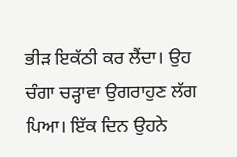ਭੀੜ ਇਕੱਠੀ ਕਰ ਲੈਂਦਾ। ਉਹ ਚੰਗਾ ਚੜ੍ਹਾਵਾ ਉਗਰਾਹੁਣ ਲੱਗ ਪਿਆ। ਇੱਕ ਦਿਨ ਉਹਨੇ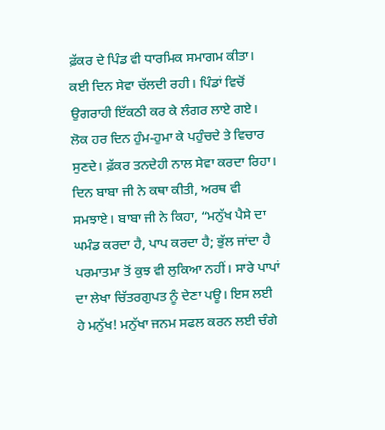ਫ਼ੱਕਰ ਦੇ ਪਿੰਡ ਵੀ ਧਾਰਮਿਕ ਸਮਾਗਮ ਕੀਤਾ। ਕਈ ਦਿਨ ਸੇਵਾ ਚੱਲਦੀ ਰਹੀ। ਪਿੰਡਾਂ ਵਿਚੋਂ ਉਗਰਾਹੀ ਇੱਕਠੀ ਕਰ ਕੇ ਲੰਗਰ ਲਾਏ ਗਏ। ਲੋਕ ਹਰ ਦਿਨ ਹੁੰਮ-ਹੁਮਾ ਕੇ ਪਹੁੰਚਦੇ ਤੇ ਵਿਚਾਰ ਸੁਣਦੇ। ਫ਼ੱਕਰ ਤਨਦੇਹੀ ਨਾਲ ਸੇਵਾ ਕਰਦਾ ਰਿਹਾ। ਦਿਨ ਬਾਬਾ ਜੀ ਨੇ ਕਥਾ ਕੀਤੀ, ਅਰਥ ਵੀ ਸਮਝਾਏ। ਬਾਬਾ ਜੀ ਨੇ ਕਿਹਾ, “ਮਨੁੱਖ ਪੈਸੇ ਦਾ ਘਮੰਡ ਕਰਦਾ ਹੈ, ਪਾਪ ਕਰਦਾ ਹੈ; ਭੁੱਲ ਜਾਂਦਾ ਹੈ ਪਰਮਾਤਮਾ ਤੋਂ ਕੁਝ ਵੀ ਲੁਕਿਆ ਨਹੀਂ। ਸਾਰੇ ਪਾਪਾਂ ਦਾ ਲੇਖਾ ਚਿੱਤਰਗੁਪਤ ਨੂੰ ਦੇਣਾ ਪਊ। ਇਸ ਲਈ ਹੇ ਮਨੁੱਖ! ਮਨੁੱਖਾ ਜਨਮ ਸਫਲ ਕਰਨ ਲਈ ਚੰਗੇ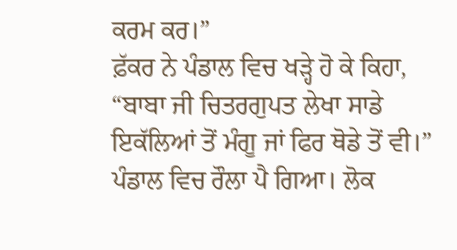ਕਰਮ ਕਰ।”
ਫ਼ੱਕਰ ਨੇ ਪੰਡਾਲ ਵਿਚ ਖੜ੍ਹੇ ਹੋ ਕੇ ਕਿਹਾ, “ਬਾਬਾ ਜੀ ਚਿਤਰਗੁਪਤ ਲੇਖਾ ਸਾਡੇ ਇਕੱਲਿਆਂ ਤੋਂ ਮੰਗੂ ਜਾਂ ਫਿਰ ਥੋਡੇ ਤੋਂ ਵੀ।”
ਪੰਡਾਲ ਵਿਚ ਰੌਲਾ ਪੈ ਗਿਆ। ਲੋਕ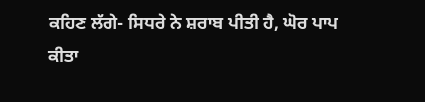ਕਹਿਣ ਲੱਗੇ- ਸਿਧਰੇ ਨੇ ਸ਼ਰਾਬ ਪੀਤੀ ਹੈ, ਘੋਰ ਪਾਪ ਕੀਤਾ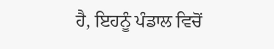ਹੈ, ਇਹਨੂੰ ਪੰਡਾਲ ਵਿਚੋਂ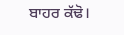ਬਾਹਰ ਕੱਢੋ।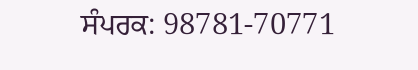ਸੰਪਰਕ: 98781-70771